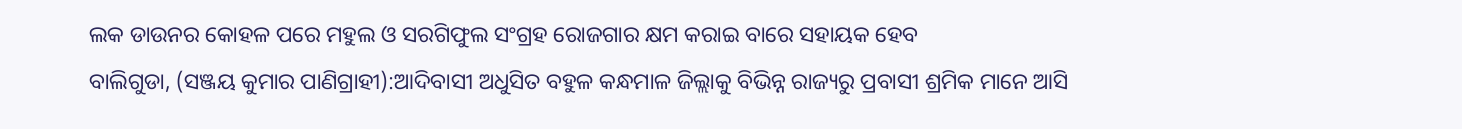ଲକ ଡାଉନର କୋହଳ ପରେ ମହୁଲ ଓ ସରଗିଫୁଲ ସଂଗ୍ରହ ରୋଜଗାର କ୍ଷମ କରାଇ ବାରେ ସହାୟକ ହେବ
ବାଲିଗୁଡା, (ସଞ୍ଜୟ କୁମାର ପାଣିଗ୍ରାହୀ):ଆଦିବାସୀ ଅଧୁସିତ ବହୁଳ କନ୍ଧମାଳ ଜିଲ୍ଲାକୁ ବିଭିନ୍ନ ରାଜ୍ୟରୁ ପ୍ରବାସୀ ଶ୍ରମିକ ମାନେ ଆସି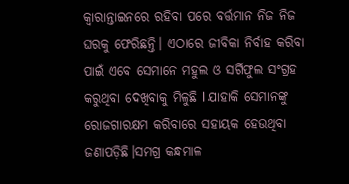କ୍ଵାରାନ୍ତାଇନରେ ରହିବା ପରେ ବର୍ତ୍ତମାନ ନିଜ ନିଜ ଘରକୁ ଫେରିଛନ୍ତି। ଏଠାରେ ଜୀବିକା ନିର୍ବାହ କରିବା ପାଇଁ ଏବେ ସେମାନେ ମହୁଲ ଓ ସର୍ଗିଫୁଲ ସଂଗ୍ରହ କରୁଥିବା ଦେଖିବାକୁ ମିଳୁଛି l ଯାହାକି ସେମାନଙ୍କୁ ରୋଜଗାରକ୍ଷମ କରିବାରେ ସହାୟକ ହେଉଥିବା ଜଣାପଡ଼ିଛି।ସମଗ୍ର କନ୍ଧମାଳ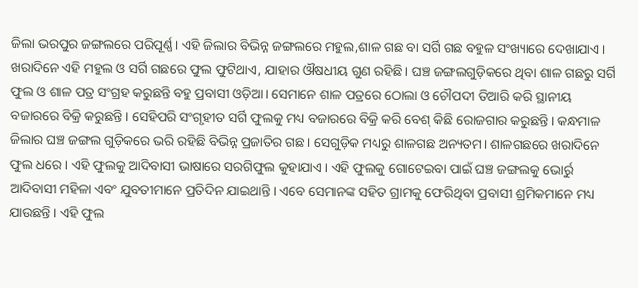ଜିଲା ଭରପୁର ଜଙ୍ଗଲରେ ପରିପୂର୍ଣ୍ଣ। ଏହି ଜିଲାର ବିଭିନ୍ନ ଜଙ୍ଗଲରେ ମହୁଲ,ଶାଳ ଗଛ ବା ସର୍ଗି ଗଛ ବହୁଳ ସଂଖ୍ୟାରେ ଦେଖାଯାଏ। ଖରାଦିନେ ଏହି ମହୁଲ ଓ ସର୍ଗି ଗଛରେ ଫୁଲ ଫୁଟିଥାଏ, ଯାହାର ଔଷଧୀୟ ଗୁଣ ରହିଛି। ଘଞ୍ଚ ଜଙ୍ଗଲଗୁଡ଼ିକରେ ଥିବା ଶାଳ ଗଛରୁ ସର୍ଗି ଫୁଲ ଓ ଶାଳ ପତ୍ର ସଂଗ୍ରହ କରୁଛନ୍ତି ବହୁ ପ୍ରବାସୀ ଓଡ଼ିଆ। ସେମାନେ ଶାଳ ପତ୍ରରେ ଠୋଲା ଓ ଚୌପଦୀ ତିଆରି କରି ସ୍ଥାନୀୟ ବଜାରରେ ବିକ୍ରି କରୁଛନ୍ତି। ସେହିପରି ସଂଗୃହୀତ ସର୍ଗି ଫୁଲକୁ ମଧ୍ୟ ବଜାରରେ ବିକ୍ରି କରି ବେଶ୍ କିଛି ରୋଜଗାର କରୁଛନ୍ତି। କନ୍ଧମାଳ ଜିଲାର ଘଞ୍ଚ ଜଙ୍ଗଲ ଗୁଡ଼ିକରେ ଭରି ରହିଛି ବିଭିନ୍ନ ପ୍ରଜାତିର ଗଛ। ସେଗୁଡ଼ିକ ମଧ୍ୟରୁ ଶାଳଗଛ ଅନ୍ୟତମ। ଶାଳଗଛରେ ଖରାଦିନେ ଫୁଲ ଧରେ। ଏହି ଫୁଲକୁ ଆଦିବାସୀ ଭାଷାରେ ସରଗିଫୁଲ କୁହାଯାଏ। ଏହି ଫୁଲକୁ ଗୋଟେଇବା ପାଇଁ ଘଞ୍ଚ ଜଙ୍ଗଲକୁ ଭୋର୍ରୁ ଆଦିବାସୀ ମହିଳା ଏବଂ ଯୁବତୀମାନେ ପ୍ରତିଦିନ ଯାଇଥାନ୍ତି। ଏବେ ସେମାନଙ୍କ ସହିତ ଗ୍ରାମକୁ ଫେରିଥିବା ପ୍ରବାସୀ ଶ୍ରମିକମାନେ ମଧ୍ୟ ଯାଉଛନ୍ତି । ଏହି ଫୁଲ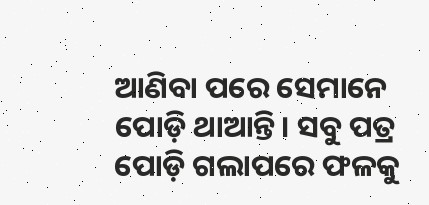ଆଣିବା ପରେ ସେମାନେ ପୋଡ଼ି ଥାଆନ୍ତି। ସବୁ ପତ୍ର ପୋଡ଼ି ଗଲାପରେ ଫଳକୁ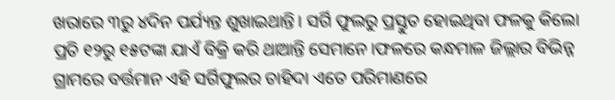ଖରାରେ ୩ରୁ ୪ଦିନ ପର୍ଯ୍ୟନ୍ତ ଶୁଖାଇଥାନ୍ତି। ସର୍ଗି ଫୁଲରୁ ପ୍ରସ୍ତୁତ ହୋଇଥିବା ଫଳକୁ କିଲୋ ପ୍ରତି ୧୨ରୁ ୧୫ଟଙ୍କା ଯାଏଁ ବିକ୍ରି କରି ଥାଆନ୍ତି ସେମାନେ।ଫଳରେ କନ୍ଧମାଳ ଜିଲ୍ଲାର ବିଭିନ୍ନ ଗ୍ରାମରେ ବର୍ତ୍ତମାନ ଏହି ସର୍ଗିଫୁଲର ଚାହିଦା ଏତେ ପରିମାଣରେ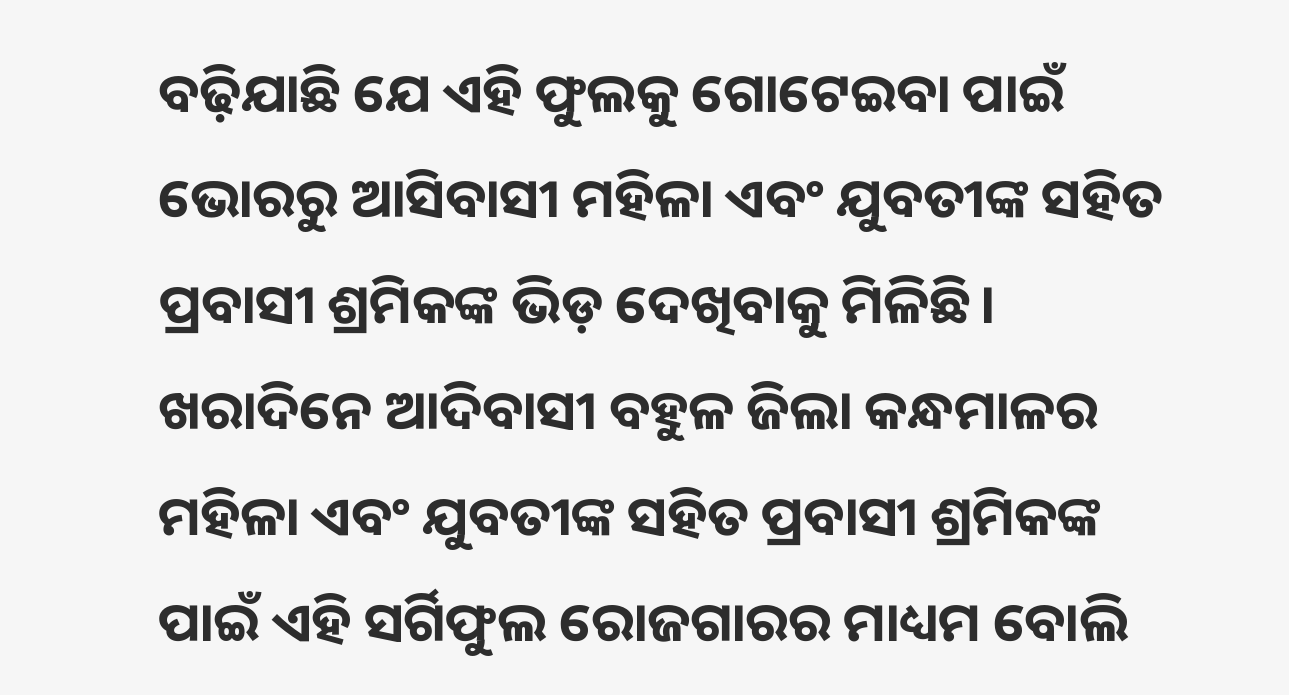ବଢ଼ିଯାଛି ଯେ ଏହି ଫୁଲକୁ ଗୋଟେଇବା ପାଇଁ ଭୋରରୁ ଆସିବାସୀ ମହିଳା ଏବଂ ଯୁବତୀଙ୍କ ସହିତ ପ୍ରବାସୀ ଶ୍ରମିକଙ୍କ ଭିଡ଼ ଦେଖିବାକୁ ମିଳିଛି। ଖରାଦିନେ ଆଦିବାସୀ ବହୁଳ ଜିଲା କନ୍ଧମାଳର ମହିଳା ଏବଂ ଯୁବତୀଙ୍କ ସହିତ ପ୍ରବାସୀ ଶ୍ରମିକଙ୍କ ପାଇଁ ଏହି ସର୍ଗିଫୁଲ ରୋଜଗାରର ମାଧ୍ୟମ ବୋଲି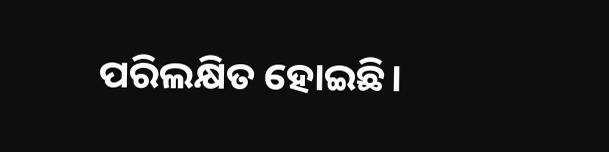ପରିଲକ୍ଷିତ ହୋଇଛି।